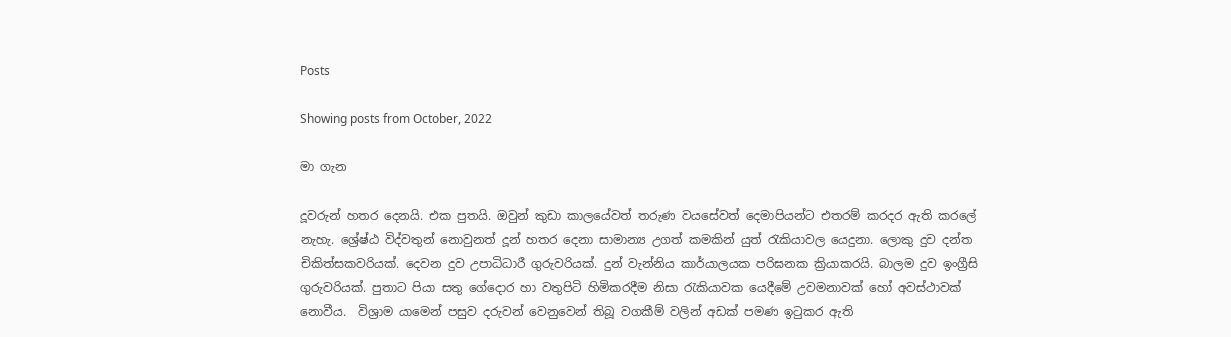Posts

Showing posts from October, 2022

මා ගැන

දූවරුන් හතර දෙනයි. එක පුතයි. ඔවුන් කුඩා කාලයේවත් තරුණ වයසේවත් දෙමාපියන්ට එතරම් කරදර ඇති කරලේ නැහැ. ශ්‍රේෂ්ඨ විද්වතුන් නොවුනත් දූන් හතර දෙනා සාමාන්‍ය උගත් කමකින් යුත් රැකියාවල යෙදුනා. ලොකු දුව දන්ත චිකිත්සකවරියක්. දෙවන දුව උපාධිධාරී ගුරුවරියක්. දුන් වැන්නිය කාර්යාලයක පරිඝනක ක්‍රියාකරයි. බාලම දුව ඉංග්‍රීසි ගුරුවරියක්. පුතාට පියා සතු ගේදොර හා වතුපිටි හිමිකරදීම නිසා රැකියාවක යෙදීමේ උවමනාවක් හෝ අවස්ථාවක් නොවීය.  විශ්‍රාම යාමෙන් පසුව දරුවන් වෙනුවෙන් තිබූ වගකීම් වලින් අඩක් පමණ ඉටුකර ඇති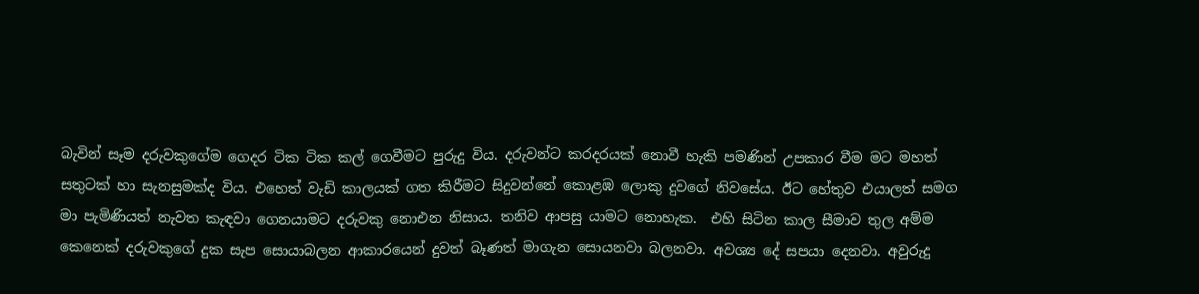බැවින් සෑම දරුවකුගේම ගෙදර ටික ටික කල් ගෙවීමට පුරුදු විය. දරුවන්ට කරදරයක් නොවී හැකි පමණින් උපකාර වීම මට මහත් සතුටක් හා සැනසුමක්ද විය. එහෙත් වැඩි කාලයක් ගත කිරීමට සිදුවන්නේ කොළඹ ලොකු දුවගේ නිවසේය. ඊට හේතුව එයාලත් සමග මා පැමිණියත් නැවත කැඳවා ගෙනයාමට දරුවකු නොඑන නිසාය. තනිව ආපසු යාමට නොහැක.  එහි සිටින කාල සීමාව තුල අම්ම කෙනෙක් දරුවකුගේ දුක සැප සොයාබලන ආකාරයෙන් දුවත් බෑණත් මාගැන සොයනවා බලනවා. අවශ්‍ය දේ සපයා දෙනවා. අවුරුදු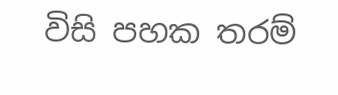විසි පහක තරම්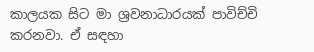කාලයක සිට මා ශ්‍රවනාධාරයක් පාවිච්චි කරනවා. ඒ සඳහා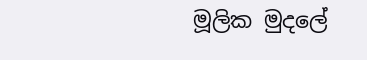මූලික මුදලේ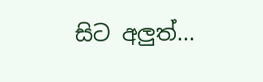සිට අලුත්...